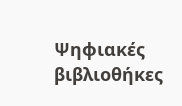Ψηφιακές βιβλιοθήκες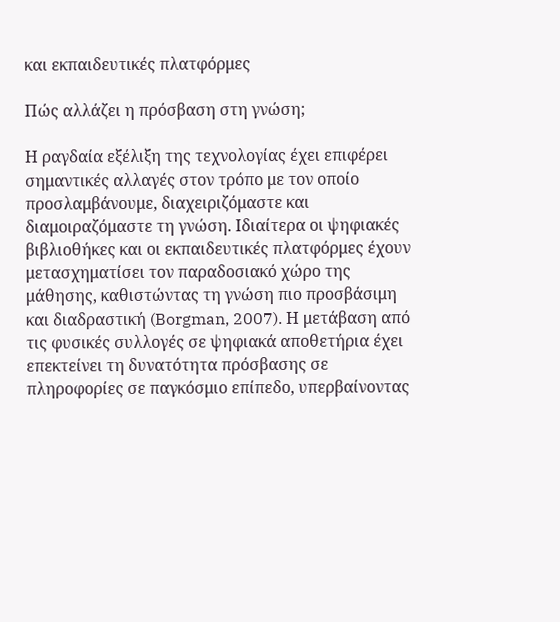και εκπαιδευτικές πλατφόρμες

Πώς αλλάζει η πρόσβαση στη γνώση;

Η ραγδαία εξέλιξη της τεχνολογίας έχει επιφέρει σημαντικές αλλαγές στον τρόπο με τον οποίο προσλαμβάνουμε, διαχειριζόμαστε και διαμοιραζόμαστε τη γνώση. Ιδιαίτερα οι ψηφιακές βιβλιοθήκες και οι εκπαιδευτικές πλατφόρμες έχουν μετασχηματίσει τον παραδοσιακό χώρο της μάθησης, καθιστώντας τη γνώση πιο προσβάσιμη και διαδραστική (Borgman, 2007). Η μετάβαση από τις φυσικές συλλογές σε ψηφιακά αποθετήρια έχει επεκτείνει τη δυνατότητα πρόσβασης σε πληροφορίες σε παγκόσμιο επίπεδο, υπερβαίνοντας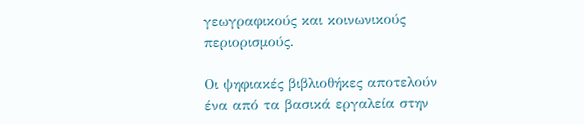γεωγραφικούς και κοινωνικούς περιορισμούς.

Οι ψηφιακές βιβλιοθήκες αποτελούν ένα από τα βασικά εργαλεία στην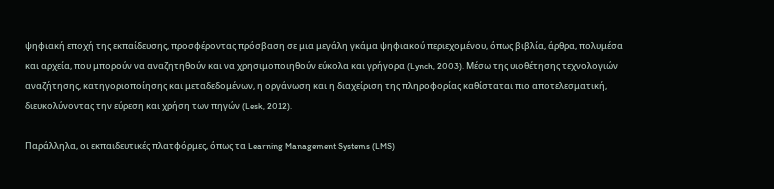ψηφιακή εποχή της εκπαίδευσης, προσφέροντας πρόσβαση σε μια μεγάλη γκάμα ψηφιακού περιεχομένου, όπως βιβλία, άρθρα, πολυμέσα και αρχεία, που μπορούν να αναζητηθούν και να χρησιμοποιηθούν εύκολα και γρήγορα (Lynch, 2003). Μέσω της υιοθέτησης τεχνολογιών αναζήτησης, κατηγοριοποίησης και μεταδεδομένων, η οργάνωση και η διαχείριση της πληροφορίας καθίσταται πιο αποτελεσματική, διευκολύνοντας την εύρεση και χρήση των πηγών (Lesk, 2012).

Παράλληλα, οι εκπαιδευτικές πλατφόρμες, όπως τα Learning Management Systems (LMS)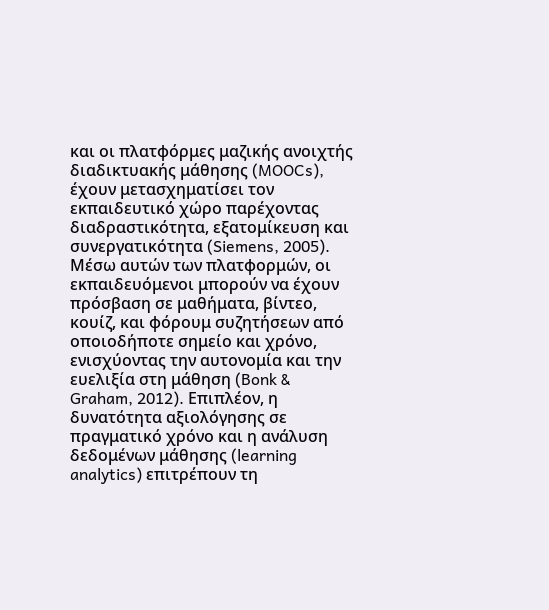και οι πλατφόρμες μαζικής ανοιχτής διαδικτυακής μάθησης (MOOCs), έχουν μετασχηματίσει τον εκπαιδευτικό χώρο παρέχοντας διαδραστικότητα, εξατομίκευση και συνεργατικότητα (Siemens, 2005). Μέσω αυτών των πλατφορμών, οι εκπαιδευόμενοι μπορούν να έχουν πρόσβαση σε μαθήματα, βίντεο, κουίζ, και φόρουμ συζητήσεων από οποιοδήποτε σημείο και χρόνο, ενισχύοντας την αυτονομία και την ευελιξία στη μάθηση (Bonk & Graham, 2012). Επιπλέον, η δυνατότητα αξιολόγησης σε πραγματικό χρόνο και η ανάλυση δεδομένων μάθησης (learning analytics) επιτρέπουν τη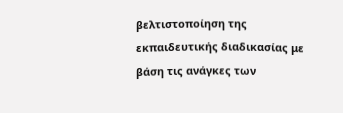βελτιστοποίηση της εκπαιδευτικής διαδικασίας με βάση τις ανάγκες των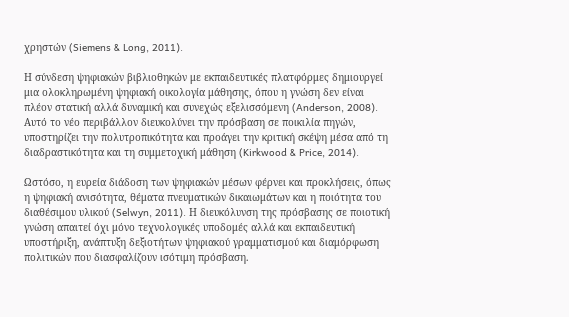χρηστών (Siemens & Long, 2011).

Η σύνδεση ψηφιακών βιβλιοθηκών με εκπαιδευτικές πλατφόρμες δημιουργεί μια ολοκληρωμένη ψηφιακή οικολογία μάθησης, όπου η γνώση δεν είναι πλέον στατική αλλά δυναμική και συνεχώς εξελισσόμενη (Anderson, 2008). Αυτό το νέο περιβάλλον διευκολύνει την πρόσβαση σε ποικιλία πηγών, υποστηρίζει την πολυτροπικότητα και προάγει την κριτική σκέψη μέσα από τη διαδραστικότητα και τη συμμετοχική μάθηση (Kirkwood & Price, 2014).

Ωστόσο, η ευρεία διάδοση των ψηφιακών μέσων φέρνει και προκλήσεις, όπως η ψηφιακή ανισότητα, θέματα πνευματικών δικαιωμάτων και η ποιότητα του διαθέσιμου υλικού (Selwyn, 2011). Η διευκόλυνση της πρόσβασης σε ποιοτική γνώση απαιτεί όχι μόνο τεχνολογικές υποδομές αλλά και εκπαιδευτική υποστήριξη, ανάπτυξη δεξιοτήτων ψηφιακού γραμματισμού και διαμόρφωση πολιτικών που διασφαλίζουν ισότιμη πρόσβαση.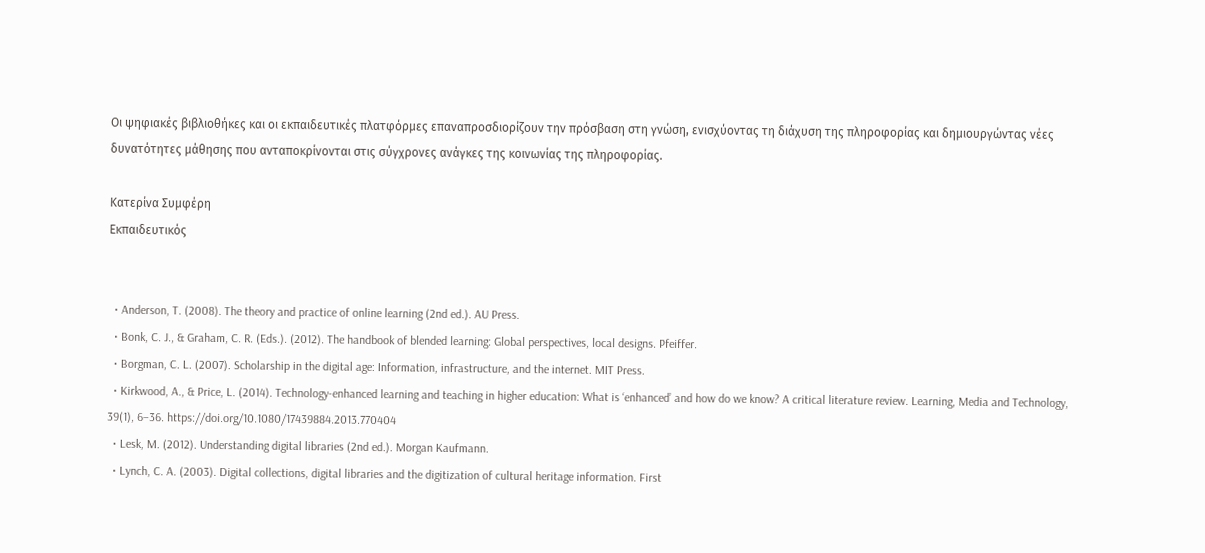Οι ψηφιακές βιβλιοθήκες και οι εκπαιδευτικές πλατφόρμες επαναπροσδιορίζουν την πρόσβαση στη γνώση, ενισχύοντας τη διάχυση της πληροφορίας και δημιουργώντας νέες δυνατότητες μάθησης που ανταποκρίνονται στις σύγχρονες ανάγκες της κοινωνίας της πληροφορίας.

Κατερίνα Συμφέρη
Εκπαιδευτικός


  • Anderson, T. (2008). The theory and practice of online learning (2nd ed.). AU Press.
  • Bonk, C. J., & Graham, C. R. (Eds.). (2012). The handbook of blended learning: Global perspectives, local designs. Pfeiffer.
  • Borgman, C. L. (2007). Scholarship in the digital age: Information, infrastructure, and the internet. MIT Press.
  • Kirkwood, A., & Price, L. (2014). Technology-enhanced learning and teaching in higher education: What is ‘enhanced’ and how do we know? A critical literature review. Learning, Media and Technology, 39(1), 6–36. https://doi.org/10.1080/17439884.2013.770404
  • Lesk, M. (2012). Understanding digital libraries (2nd ed.). Morgan Kaufmann.
  • Lynch, C. A. (2003). Digital collections, digital libraries and the digitization of cultural heritage information. First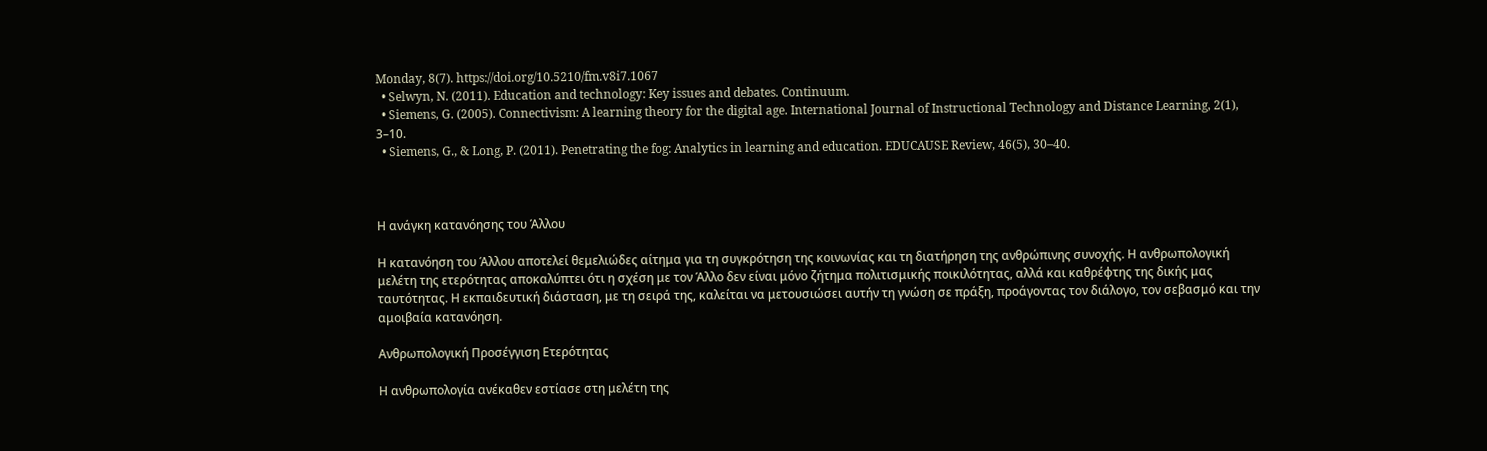Monday, 8(7). https://doi.org/10.5210/fm.v8i7.1067
  • Selwyn, N. (2011). Education and technology: Key issues and debates. Continuum.
  • Siemens, G. (2005). Connectivism: A learning theory for the digital age. International Journal of Instructional Technology and Distance Learning, 2(1), 3–10.
  • Siemens, G., & Long, P. (2011). Penetrating the fog: Analytics in learning and education. EDUCAUSE Review, 46(5), 30–40.



Η ανάγκη κατανόησης του Άλλου

Η κατανόηση του Άλλου αποτελεί θεμελιώδες αίτημα για τη συγκρότηση της κοινωνίας και τη διατήρηση της ανθρώπινης συνοχής. Η ανθρωπολογική μελέτη της ετερότητας αποκαλύπτει ότι η σχέση με τον Άλλο δεν είναι μόνο ζήτημα πολιτισμικής ποικιλότητας, αλλά και καθρέφτης της δικής μας ταυτότητας. Η εκπαιδευτική διάσταση, με τη σειρά της, καλείται να μετουσιώσει αυτήν τη γνώση σε πράξη, προάγοντας τον διάλογο, τον σεβασμό και την αμοιβαία κατανόηση.

Ανθρωπολογική Προσέγγιση Ετερότητας

Η ανθρωπολογία ανέκαθεν εστίασε στη μελέτη της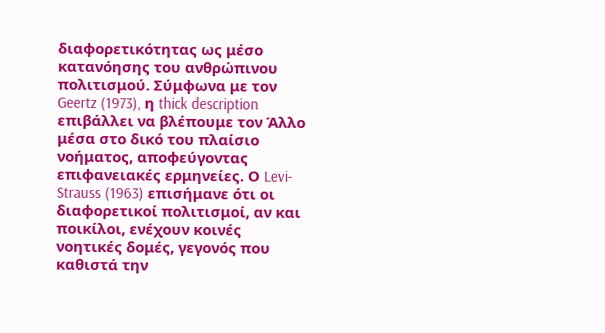διαφορετικότητας ως μέσο κατανόησης του ανθρώπινου πολιτισμού. Σύμφωνα με τον Geertz (1973), η thick description επιβάλλει να βλέπουμε τον Άλλο μέσα στο δικό του πλαίσιο νοήματος, αποφεύγοντας επιφανειακές ερμηνείες. Ο Levi-Strauss (1963) επισήμανε ότι οι διαφορετικοί πολιτισμοί, αν και ποικίλοι, ενέχουν κοινές νοητικές δομές, γεγονός που καθιστά την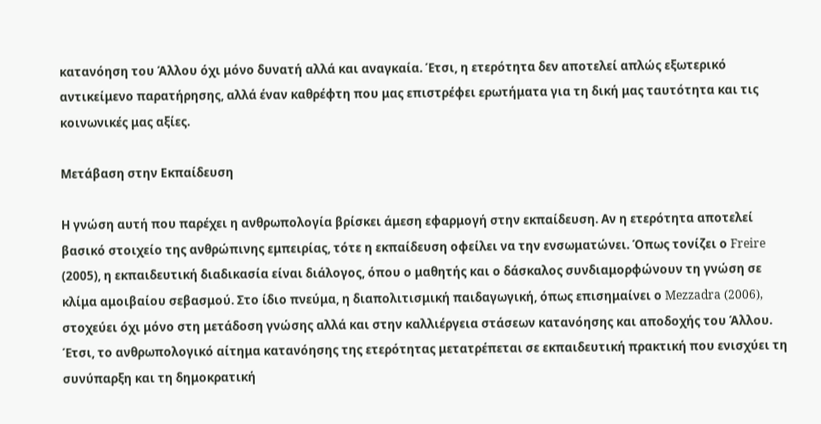κατανόηση του Άλλου όχι μόνο δυνατή αλλά και αναγκαία. Έτσι, η ετερότητα δεν αποτελεί απλώς εξωτερικό αντικείμενο παρατήρησης, αλλά έναν καθρέφτη που μας επιστρέφει ερωτήματα για τη δική μας ταυτότητα και τις κοινωνικές μας αξίες.

Μετάβαση στην Εκπαίδευση

Η γνώση αυτή που παρέχει η ανθρωπολογία βρίσκει άμεση εφαρμογή στην εκπαίδευση. Αν η ετερότητα αποτελεί βασικό στοιχείο της ανθρώπινης εμπειρίας, τότε η εκπαίδευση οφείλει να την ενσωματώνει. Όπως τονίζει ο Freire (2005), η εκπαιδευτική διαδικασία είναι διάλογος, όπου ο μαθητής και ο δάσκαλος συνδιαμορφώνουν τη γνώση σε κλίμα αμοιβαίου σεβασμού. Στο ίδιο πνεύμα, η διαπολιτισμική παιδαγωγική, όπως επισημαίνει ο Mezzadra (2006), στοχεύει όχι μόνο στη μετάδοση γνώσης αλλά και στην καλλιέργεια στάσεων κατανόησης και αποδοχής του Άλλου. Έτσι, το ανθρωπολογικό αίτημα κατανόησης της ετερότητας μετατρέπεται σε εκπαιδευτική πρακτική που ενισχύει τη συνύπαρξη και τη δημοκρατική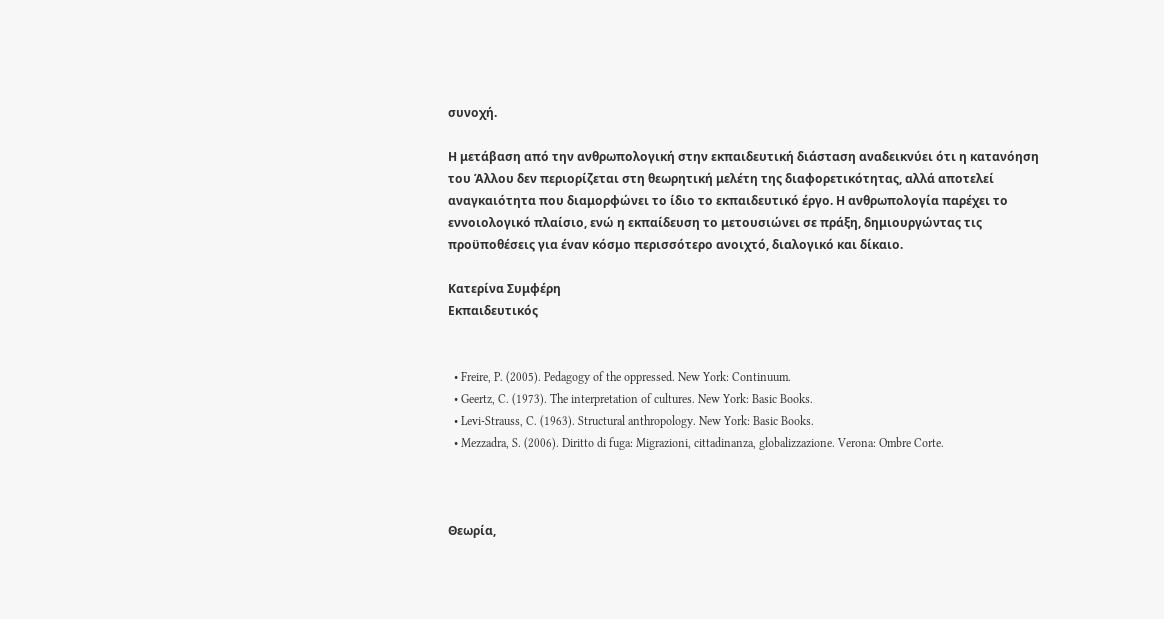συνοχή.

Η μετάβαση από την ανθρωπολογική στην εκπαιδευτική διάσταση αναδεικνύει ότι η κατανόηση του Άλλου δεν περιορίζεται στη θεωρητική μελέτη της διαφορετικότητας, αλλά αποτελεί αναγκαιότητα που διαμορφώνει το ίδιο το εκπαιδευτικό έργο. Η ανθρωπολογία παρέχει το εννοιολογικό πλαίσιο, ενώ η εκπαίδευση το μετουσιώνει σε πράξη, δημιουργώντας τις προϋποθέσεις για έναν κόσμο περισσότερο ανοιχτό, διαλογικό και δίκαιο.

Κατερίνα Συμφέρη
Εκπαιδευτικός


  • Freire, P. (2005). Pedagogy of the oppressed. New York: Continuum.
  • Geertz, C. (1973). The interpretation of cultures. New York: Basic Books.
  • Levi-Strauss, C. (1963). Structural anthropology. New York: Basic Books.
  • Mezzadra, S. (2006). Diritto di fuga: Migrazioni, cittadinanza, globalizzazione. Verona: Ombre Corte.



Θεωρία,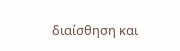διαίσθηση και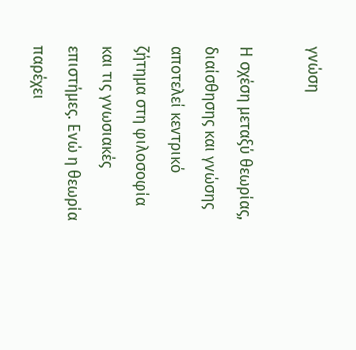γνώση

Η σχέση μεταξύ θεωρίας, διαίσθησης και γνώσης αποτελεί κεντρικό ζήτημα στη φιλοσοφία και τις γνωσιακές επιστήμες. Ενώ η θεωρία παρέχει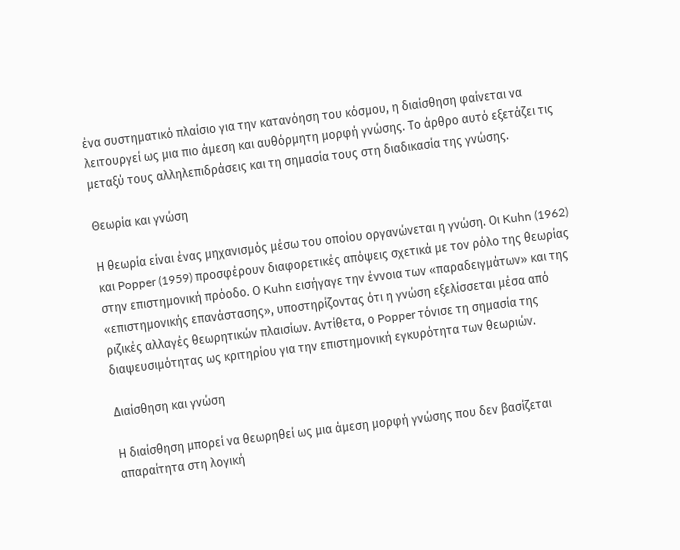ένα συστηματικό πλαίσιο για την κατανόηση του κόσμου, η διαίσθηση φαίνεται να λειτουργεί ως μια πιο άμεση και αυθόρμητη μορφή γνώσης. Το άρθρο αυτό εξετάζει τις μεταξύ τους αλληλεπιδράσεις και τη σημασία τους στη διαδικασία της γνώσης.

Θεωρία και γνώση

Η θεωρία είναι ένας μηχανισμός μέσω του οποίου οργανώνεται η γνώση. Οι Kuhn (1962) και Popper (1959) προσφέρουν διαφορετικές απόψεις σχετικά με τον ρόλο της θεωρίας στην επιστημονική πρόοδο. Ο Kuhn εισήγαγε την έννοια των «παραδειγμάτων» και της «επιστημονικής επανάστασης», υποστηρίζοντας ότι η γνώση εξελίσσεται μέσα από ριζικές αλλαγές θεωρητικών πλαισίων. Αντίθετα, ο Popper τόνισε τη σημασία της διαψευσιμότητας ως κριτηρίου για την επιστημονική εγκυρότητα των θεωριών.

Διαίσθηση και γνώση

Η διαίσθηση μπορεί να θεωρηθεί ως μια άμεση μορφή γνώσης που δεν βασίζεται απαραίτητα στη λογική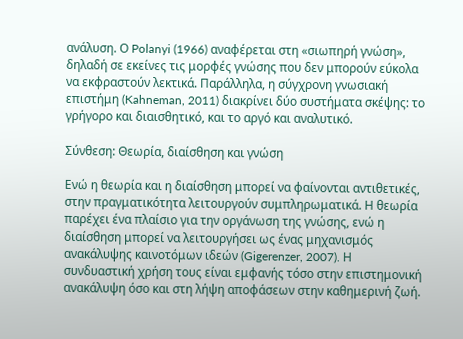ανάλυση. Ο Polanyi (1966) αναφέρεται στη «σιωπηρή γνώση», δηλαδή σε εκείνες τις μορφές γνώσης που δεν μπορούν εύκολα να εκφραστούν λεκτικά. Παράλληλα, η σύγχρονη γνωσιακή επιστήμη (Kahneman, 2011) διακρίνει δύο συστήματα σκέψης: το γρήγορο και διαισθητικό, και το αργό και αναλυτικό.

Σύνθεση: Θεωρία, διαίσθηση και γνώση

Ενώ η θεωρία και η διαίσθηση μπορεί να φαίνονται αντιθετικές, στην πραγματικότητα λειτουργούν συμπληρωματικά. Η θεωρία παρέχει ένα πλαίσιο για την οργάνωση της γνώσης, ενώ η διαίσθηση μπορεί να λειτουργήσει ως ένας μηχανισμός ανακάλυψης καινοτόμων ιδεών (Gigerenzer, 2007). Η συνδυαστική χρήση τους είναι εμφανής τόσο στην επιστημονική ανακάλυψη όσο και στη λήψη αποφάσεων στην καθημερινή ζωή.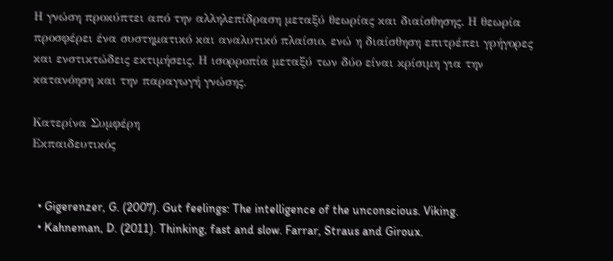Η γνώση προκύπτει από την αλληλεπίδραση μεταξύ θεωρίας και διαίσθησης. Η θεωρία προσφέρει ένα συστηματικό και αναλυτικό πλαίσιο, ενώ η διαίσθηση επιτρέπει γρήγορες και ενστικτώδεις εκτιμήσεις. Η ισορροπία μεταξύ των δύο είναι κρίσιμη για την κατανόηση και την παραγωγή γνώσης.

Κατερίνα Συμφέρη
Εκπαιδευτικός


  • Gigerenzer, G. (2007). Gut feelings: The intelligence of the unconscious. Viking.
  • Kahneman, D. (2011). Thinking, fast and slow. Farrar, Straus and Giroux.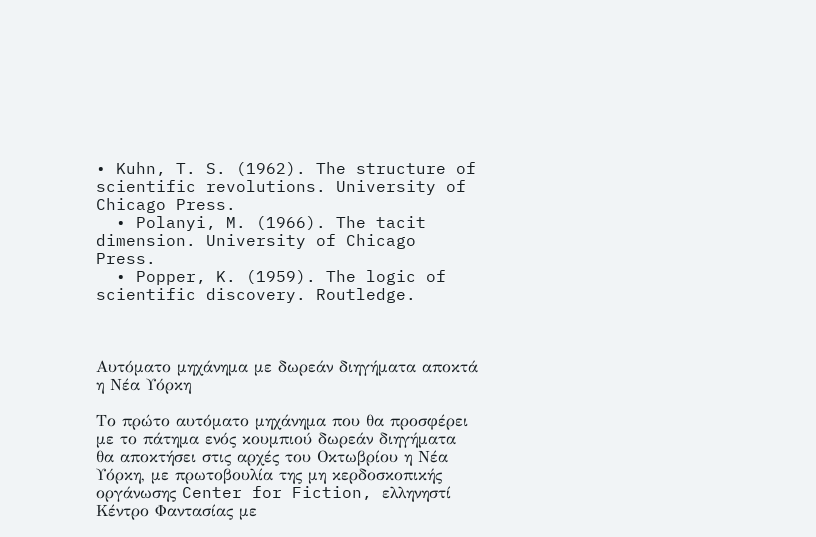• Kuhn, T. S. (1962). The structure of scientific revolutions. University of Chicago Press.
  • Polanyi, M. (1966). The tacit dimension. University of Chicago Press.
  • Popper, K. (1959). The logic of scientific discovery. Routledge.



Αυτόματο μηχάνημα με δωρεάν διηγήματα αποκτά η Νέα Υόρκη

Το πρώτο αυτόματο μηχάνημα που θα προσφέρει με το πάτημα ενός κουμπιού δωρεάν διηγήματα θα αποκτήσει στις αρχές του Οκτωβρίου η Νέα Υόρκη, με πρωτοβουλία της μη κερδοσκοπικής οργάνωσης Center for Fiction, ελληνηστί Κέντρο Φαντασίας με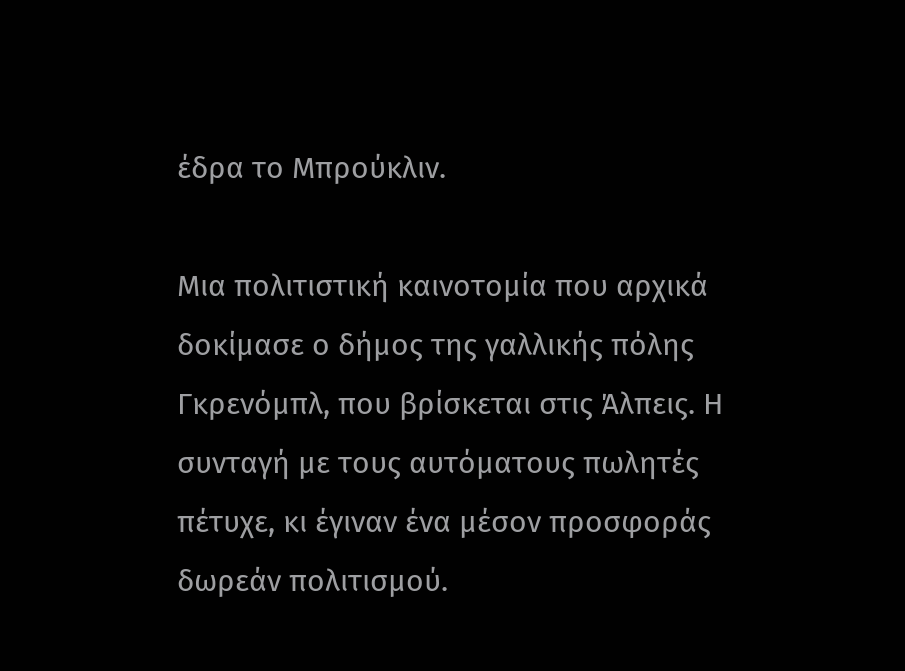έδρα το Μπρούκλιν.

Μια πολιτιστική καινοτομία που αρχικά δοκίμασε ο δήμος της γαλλικής πόλης Γκρενόμπλ, που βρίσκεται στις Άλπεις. Η συνταγή με τους αυτόματους πωλητές πέτυχε, κι έγιναν ένα μέσον προσφοράς δωρεάν πολιτισμού.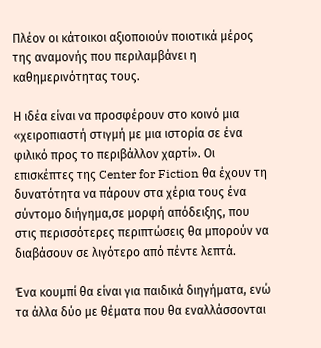Πλέον οι κάτοικοι αξιοποιούν ποιοτικά μέρος της αναμονής που περιλαμβάνει η καθημερινότητας τους.

Η ιδέα είναι να προσφέρουν στο κοινό μια «χειροπιαστή στιγμή με μια ιστορία σε ένα φιλικό προς το περιβάλλον χαρτί». Οι επισκέπτες της Center for Fiction θα έχουν τη δυνατότητα να πάρουν στα χέρια τους ένα σύντομο διήγημα,σε μορφή απόδειξης, που στις περισσότερες περιπτώσεις θα μπορούν να διαβάσουν σε λιγότερο από πέντε λεπτά.

Ένα κουμπί θα είναι για παιδικά διηγήματα, ενώ τα άλλα δύο με θέματα που θα εναλλάσσονται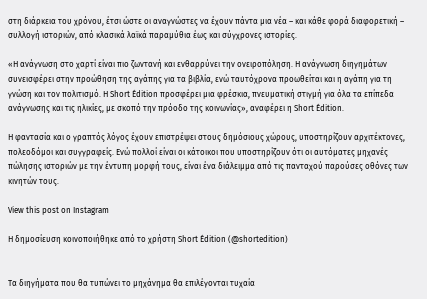στη διάρκεια του χρόνου, έτσι ώστε οι αναγνώστες να έχουν πάντα μια νέα – και κάθε φορά διαφορετική – συλλογή ιστοριών, από κλασικά λαϊκά παραμύθια έως και σύγχρονες ιστορίες.

«Η ανάγνωση στο χαρτί είναι πιο ζωντανή και ενθαρρύνει την ονειροπόληση. Η ανάγνωση διηγημάτων συνεισφέρει στην προώθηση της αγάπης για τα βιβλία, ενώ ταυτόχρονα προωθείται και η αγάπη για τη γνώση και τον πολιτισμό. Η Short Édition προσφέρει μια φρέσκια, πνευματική στιγμή για όλα τα επίπεδα ανάγνωσης και τις ηλικίες, με σκοπό την πρόοδο της κοινωνίας», αναφέρει η Short Édition.

Η φαντασία και ο γραπτός λόγος έχουν επιστρέψει στους δημόσιους χώρους, υποστηρίζουν αρχιτέκτονες, πολεοδόμοι και συγγραφείς. Ενώ πολλοί είναι οι κάτοικοι που υποστηρίζουν ότι οι αυτόματες μηχανές πώλησης ιστοριών με την έντυπη μορφή τους, είναι ένα διάλειμμα από τις πανταχού παρούσες οθόνες των κινητών τους.

View this post on Instagram

Η δημοσίευση κοινοποιήθηκε από το χρήστη Short Édition (@shortedition)


Τα διηγήματα που θα τυπώνει το μηχάνημα θα επιλέγονται τυχαία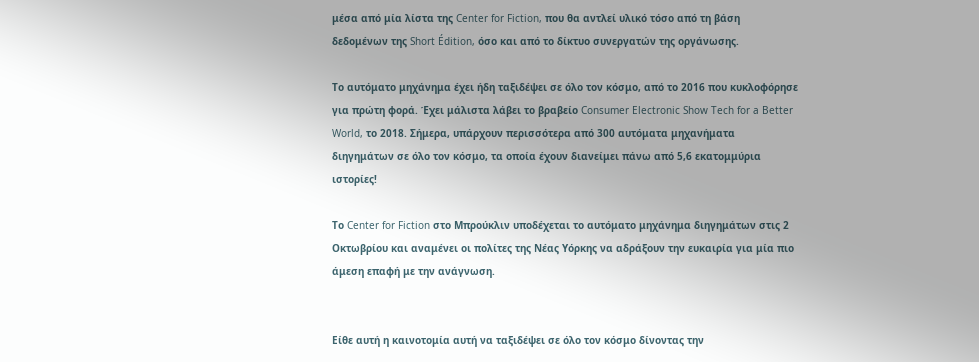μέσα από μία λίστα της Center for Fiction, που θα αντλεί υλικό τόσο από τη βάση δεδομένων της Short Édition, όσο και από το δίκτυο συνεργατών της οργάνωσης.

Το αυτόματο μηχάνημα έχει ήδη ταξιδέψει σε όλο τον κόσμο, από το 2016 που κυκλοφόρησε για πρώτη φορά. Έχει μάλιστα λάβει το βραβείο Consumer Electronic Show Tech for a Better World, το 2018. Σήμερα, υπάρχουν περισσότερα από 300 αυτόματα μηχανήματα διηγημάτων σε όλο τον κόσμο, τα οποία έχουν διανείμει πάνω από 5,6 εκατομμύρια ιστορίες!

Το Center for Fiction στο Μπρούκλιν υποδέχεται το αυτόματο μηχάνημα διηγημάτων στις 2 Οκτωβρίου και αναμένει οι πολίτες της Νέας Υόρκης να αδράξουν την ευκαιρία για μία πιο άμεση επαφή με την ανάγνωση.


Είθε αυτή η καινοτομία αυτή να ταξιδέψει σε όλο τον κόσμο δίνοντας την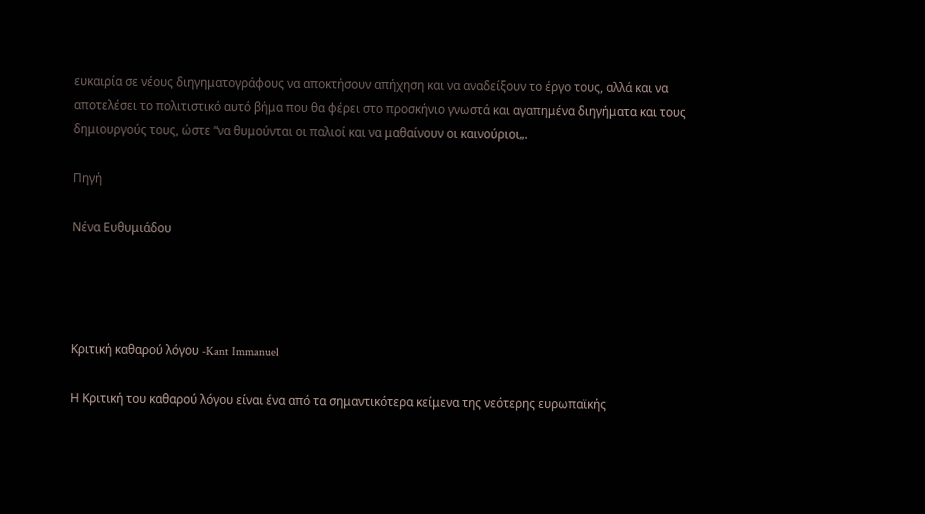ευκαιρία σε νέους διηγηματογράφους να αποκτήσουν απήχηση και να αναδείξουν το έργο τους, αλλά και να αποτελέσει το πολιτιστικό αυτό βήμα που θα φέρει στο προσκήνιο γνωστά και αγαπημένα διηγήματα και τους δημιουργούς τους, ώστε “να θυμούνται οι παλιοί και να μαθαίνουν οι καινούριοι„.

Πηγή

Νένα Ευθυμιάδου




Κριτική καθαρού λόγου -Kant Immanuel

Η Κριτική του καθαρού λόγου είναι ένα από τα σημαντικότερα κείμενα της νεότερης ευρωπαϊκής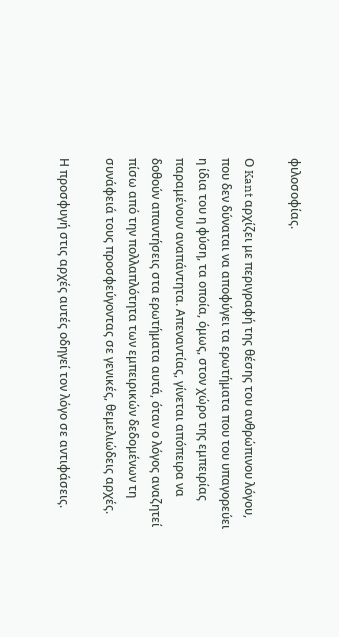φιλοσοφίας.

Ο Kant αρχίζει με περιγραφή της θέσης του ανθρώπινου λόγου, που δεν δύναται να αποφύγει τα ερωτήματα που του υπαγορεύει η ίδια του η φύση, τα οποία, όμως, στον χώρο της εμπειρίας παραμένουν αναπάντητα. Απεναντίας, γίνεται απόπειρα να δοθούν απαντήσεις στα ερωτήματα αυτά, όταν ο λόγος αναζητεί πίσω από την πολλαπλότητα των εμπειρικών δεδομένων τη συνάφειά τους προσφεύγοντας σε γενικές, θεμελιώδεις αρχές.

Η προσφυγή στις αρχές αυτές οδηγεί τον λόγο σε αντιφάσεις.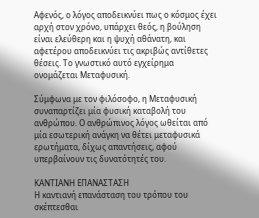Αφενός, ο λόγος αποδεικνύει πως ο κόσμος έχει αρχή στον χρόνο, υπάρχει θεός, η βούληση είναι ελεύθερη και η ψυχή αθάνατη, και αφετέρου αποδεικνύει τις ακριβώς αντίθετες θέσεις. Το γνωστικό αυτό εγχείρημα ονομάζεται Μεταφυσική.

Σύμφωνα με τον φιλόσοφο, η Μεταφυσική συναπαρτίζει μία φυσική καταβολή του ανθρώπου. Ο ανθρώπινος λόγος ωθείται από μία εσωτερική ανάγκη να θέτει μεταφυσικά ερωτήματα, δίχως απαντήσεις, αφού υπερβαίνουν τις δυνατότητές του.

ΚΑΝΤΙΑΝΗ ΕΠΑΝΑΣΤΑΣΗ
Η καντιανή επανάσταση του τρόπου του σκέπτεσθαι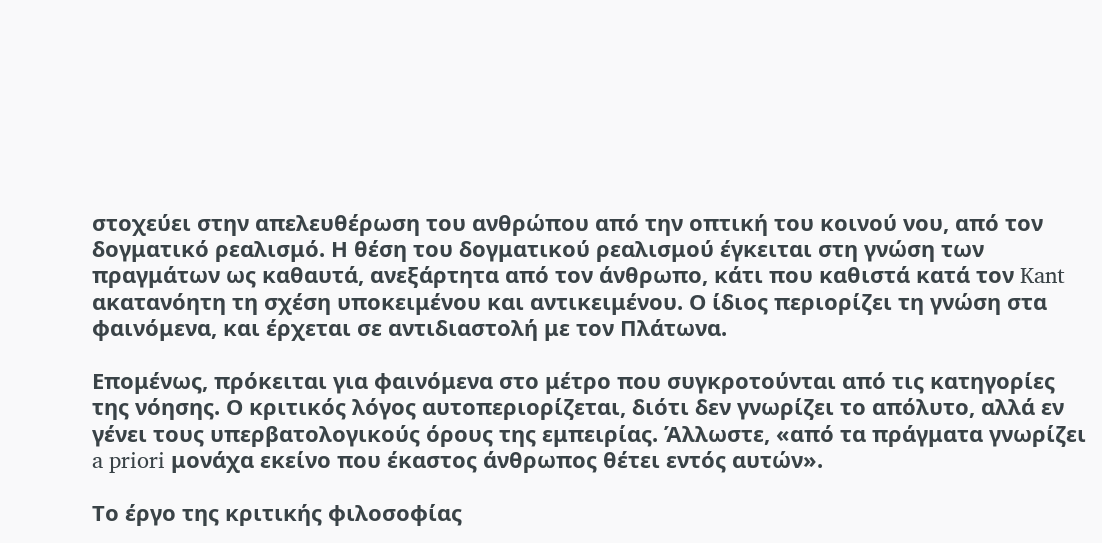στοχεύει στην απελευθέρωση του ανθρώπου από την οπτική του κοινού νου, από τον δογματικό ρεαλισμό. Η θέση του δογματικού ρεαλισμού έγκειται στη γνώση των πραγμάτων ως καθαυτά, ανεξάρτητα από τον άνθρωπο, κάτι που καθιστά κατά τον Kant ακατανόητη τη σχέση υποκειμένου και αντικειμένου. Ο ίδιος περιορίζει τη γνώση στα φαινόμενα, και έρχεται σε αντιδιαστολή με τον Πλάτωνα.

Επομένως, πρόκειται για φαινόμενα στο μέτρο που συγκροτούνται από τις κατηγορίες της νόησης. Ο κριτικός λόγος αυτοπεριορίζεται, διότι δεν γνωρίζει το απόλυτο, αλλά εν γένει τους υπερβατολογικούς όρους της εμπειρίας. Άλλωστε, «από τα πράγματα γνωρίζει a priori μονάχα εκείνο που έκαστος άνθρωπος θέτει εντός αυτών».

Το έργο της κριτικής φιλοσοφίας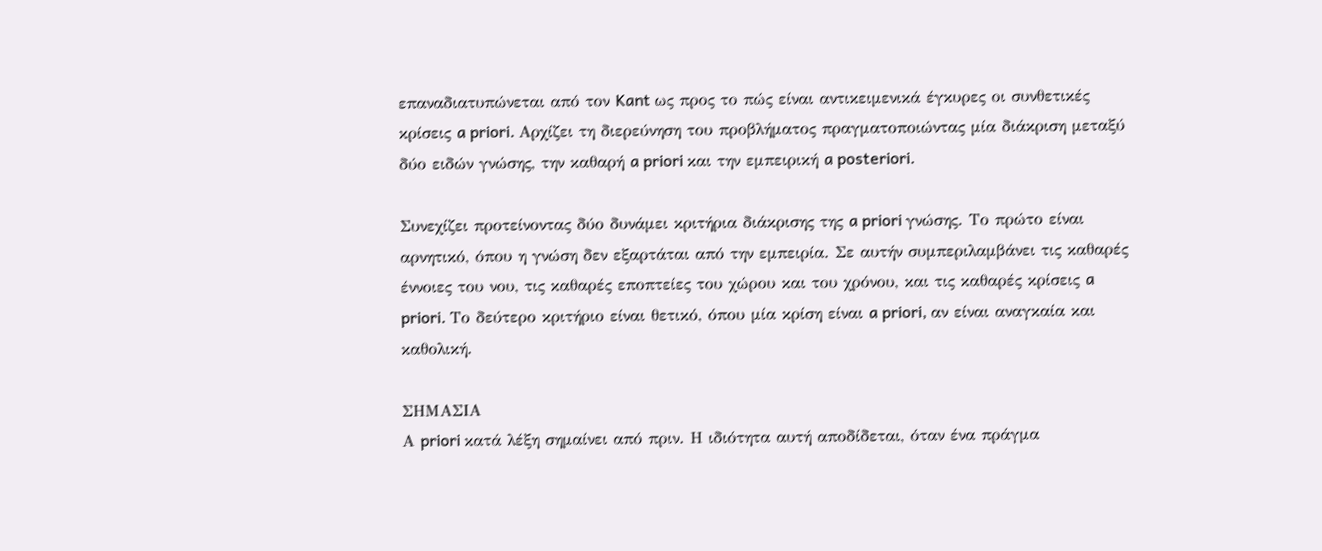επαναδιατυπώνεται από τον Kant ως προς το πώς είναι αντικειμενικά έγκυρες οι συνθετικές κρίσεις a priori. Αρχίζει τη διερεύνηση του προβλήματος πραγματοποιώντας μία διάκριση μεταξύ δύο ειδών γνώσης, την καθαρή a priori και την εμπειρική a posteriori.

Συνεχίζει προτείνοντας δύο δυνάμει κριτήρια διάκρισης της a priori γνώσης. Το πρώτο είναι αρνητικό, όπου η γνώση δεν εξαρτάται από την εμπειρία. Σε αυτήν συμπεριλαμβάνει τις καθαρές έννοιες του νου, τις καθαρές εποπτείες του χώρου και του χρόνου, και τις καθαρές κρίσεις a priori. Το δεύτερο κριτήριο είναι θετικό, όπου μία κρίση είναι a priori, αν είναι αναγκαία και καθολική.

ΣΗΜΑΣΙΑ
Α priori κατά λέξη σημαίνει από πριν. Η ιδιότητα αυτή αποδίδεται, όταν ένα πράγμα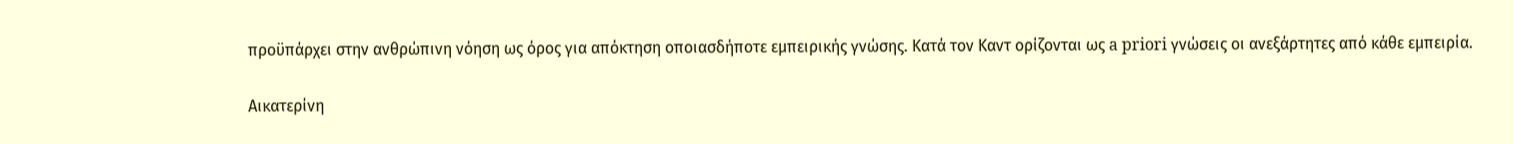προϋπάρχει στην ανθρώπινη νόηση ως όρος για απόκτηση οποιασδήποτε εμπειρικής γνώσης. Κατά τον Καντ ορίζονται ως a priori γνώσεις οι ανεξάρτητες από κάθε εμπειρία.

Αικατερίνη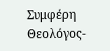Συμφέρη
Θεολόγος-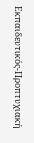Εκπαιδευτικός-Προπτυχιακή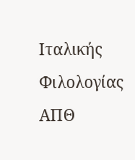Ιταλικής Φιλολογίας ΑΠΘ